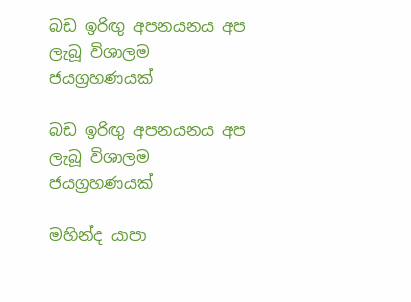බඩ ඉරිඟු අපනයනය අප ලැබූ විශාලම ජයග්‍රහණයක්

බඩ ඉරිඟු අපනයනය අප ලැබූ විශාලම ජයග්‍රහණයක්

මහින්ද යාපා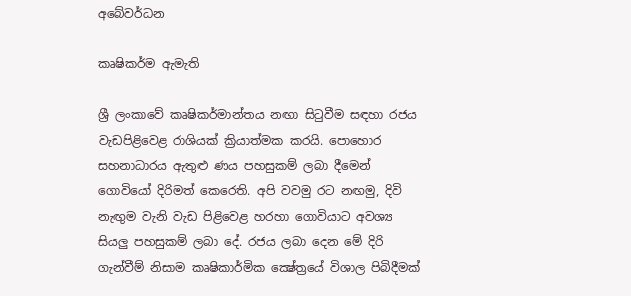අබේවර්ධන

කෘෂිකර්ම ඇමැති

ශ්‍රී ලංකාවේ කෘෂිකර්මාන්තය නඟා සිටුවීම සඳහා රජය වැඩපිළිවෙළ රාශියක් ක්‍රියාත්මක කරයි. පොහොර සහනාධාරය ඇතුළු ණය පහසුකම් ලබා දීමෙන් ගොවියෝ දිරිමත් කෙරෙති. අපි වවමු රට නඟමු, දිවි නැඟුම වැනි වැඩ පිළිවෙළ හරහා ගොවියාට අවශ්‍ය සියලු පහසුකම් ලබා දේ. රජය ලබා දෙන මේ දිරි ගැන්වීම් නිසාම කෘෂිකාර්මික ක්‍ෂේත්‍රයේ විශාල පිබිදීමක්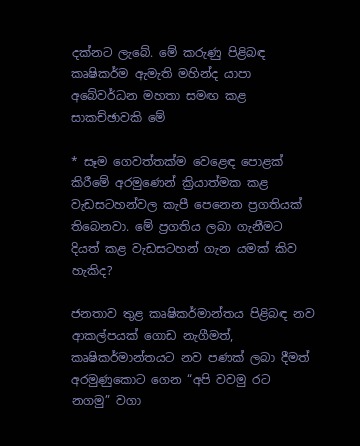දක්නට ලැබේ. මේ කරුණු පිළිබඳ කෘෂිකර්ම ඇමැති මහින්ද යාපා අබේවර්ධන මහතා සමඟ කළ සාකච්ඡාවකි මේ

* සෑම ගෙවත්තක්ම වෙළෙඳ පොළක් කිරීමේ අරමුණෙන් ක්‍රියාත්මක කළ වැඩසටහන්වල කැපී පෙනෙන ප්‍රගතියක් තිබෙනවා. මේ ප්‍රගතිය ලබා ගැනීමට දියත් කළ වැඩසටහන් ගැන යමක් කිව හැකිද?

ජනතාව තුළ කෘෂිකර්මාන්තය පිළිබඳ නව ආකල්පයක් ගොඩ නැගීමත්, කෘෂිකර්මාන්තයට නව පණක් ලබා දීමත් අරමුණුකොට ගෙන “අපි වවමු රට නගමු” වගා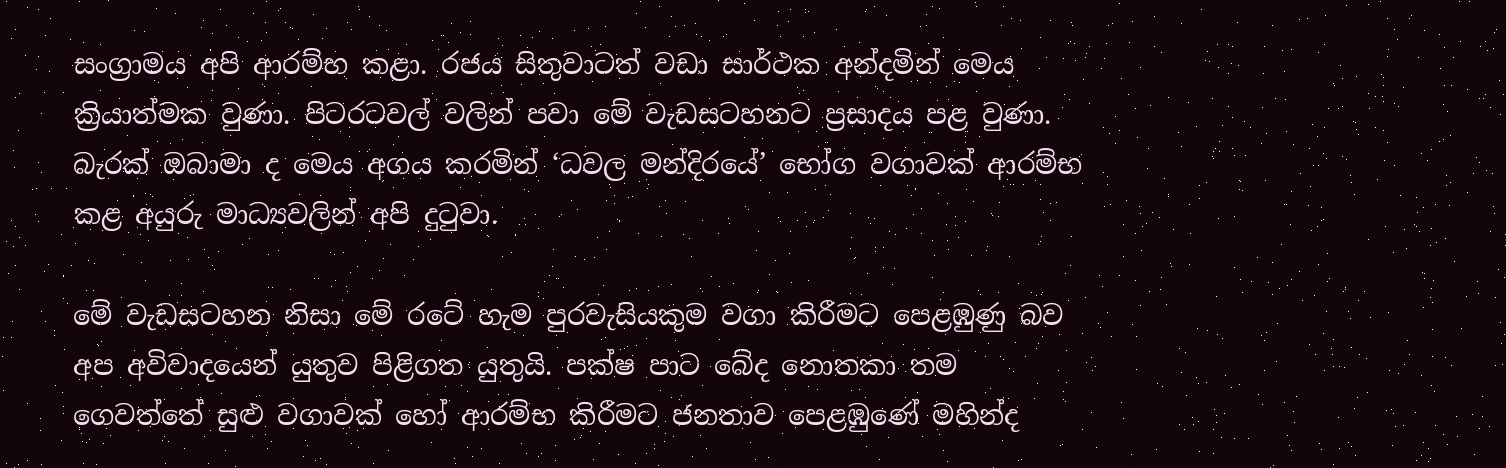සංග්‍රාමය අපි ආරම්භ කළා. රජය සිතුවාටත් වඩා සාර්ථක අන්දමින් මෙය ක්‍රියාත්මක වුණා. පිටරටවල් වලින් පවා මේ වැඩසටහනට ප්‍රසාදය පළ වුණා. බැරක් ඔබාමා ද මෙය අගය කරමින් ‘ධවල මන්දිරයේ’ භෝග වගාවක් ආරම්භ කළ අයුරු මාධ්‍යවලින් අපි දුටුවා.

මේ වැඩසටහන නිසා මේ රටේ හැම පුරවැසියකුම වගා කිරීමට පෙළඹුණු බව අප අවිවාදයෙන් යුතුව පිළිගත යුතුයි. පක්ෂ පාට බේද නොතකා තම ගෙවත්තේ සුළු වගාවක් හෝ ආරම්භ කිරීමට ජනතාව පෙළඹුණේ මහින්ද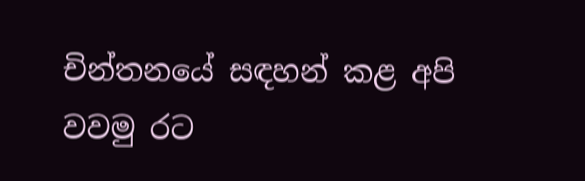චින්තනයේ සඳහන් කළ අපි වවමු රට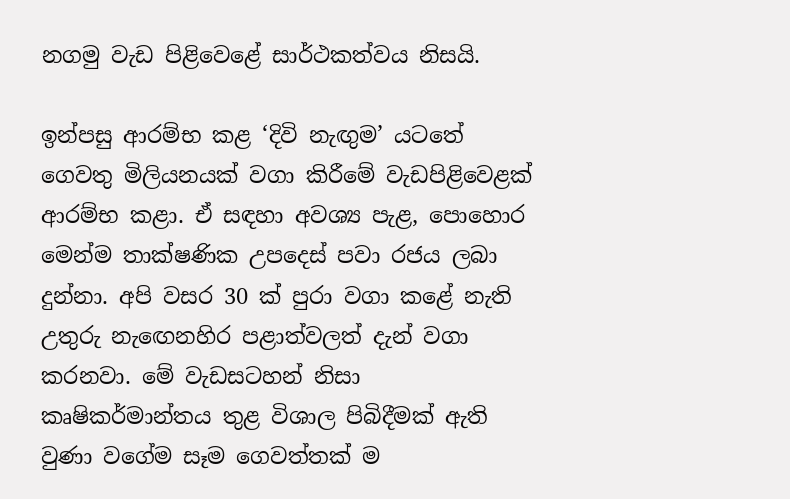නගමු වැඩ පිළිවෙළේ සාර්ථකත්වය නිසයි.

ඉන්පසු ආරම්භ කළ ‘දිවි නැඟුම’ යටතේ ගෙවතු මිලියනයක් වගා කිරීමේ වැඩපිළිවෙළක් ආරම්භ කළා. ඒ සඳහා අවශ්‍ය පැළ, පොහොර මෙන්ම තාක්ෂණික උපදෙස් පවා රජය ලබා දුන්නා. අපි වසර 30 ක් පුරා වගා කළේ නැති උතුරු නැඟෙනහිර පළාත්වලත් දැන් වගා කරනවා. මේ වැඩසටහන් නිසා කෘෂිකර්මාන්තය තුළ විශාල පිබිදීමක් ඇති වුණා වගේම සෑම ගෙවත්තක් ම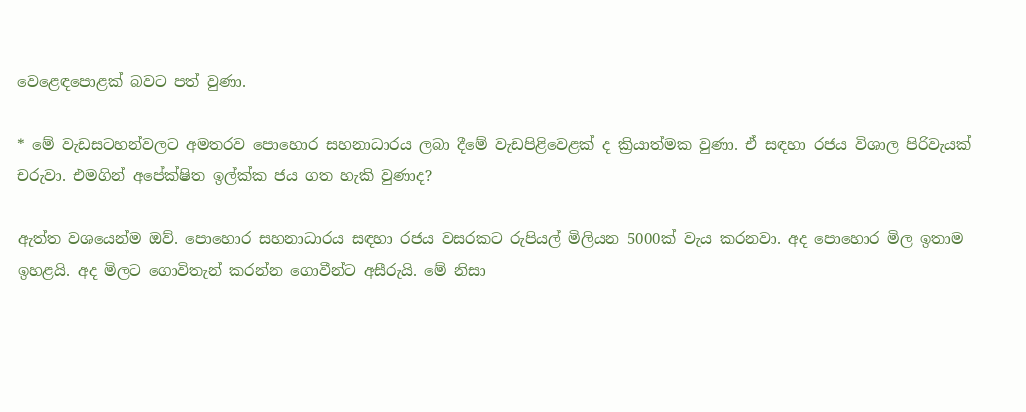වෙළෙඳපොළක් බවට පත් වුණා.

* මේ වැඩසටහන්වලට අමතරව පොහොර සහනාධාරය ලබා දීමේ වැඩපිළිවෙළක් ද ක්‍රියාත්මක වුණා. ඒ සඳහා රජය විශාල පිරිවැයක් චරුවා. එමගින් අපේක්ෂිත ඉල්ක්ක ජය ගත හැකි වුණාද?

ඇත්ත වශයෙන්ම ඔව්. පොහොර සහනාධාරය සඳහා රජය වසරකට රුපියල් මිලියන 5000ක් වැය කරනවා. අද පොහොර මිල ඉතාම ඉහළයි. අද මිලට ගොවිතැන් කරන්න ගොවීන්ට අසීරුයි. මේ නිසා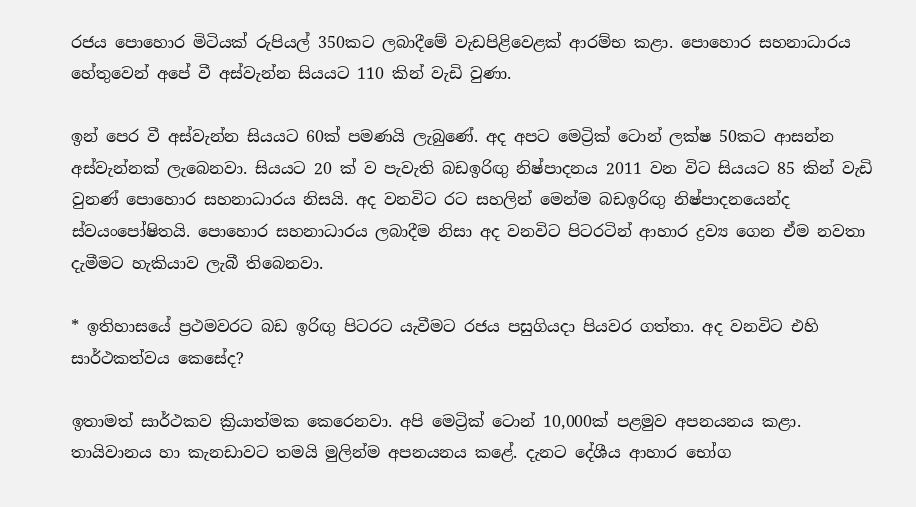රජය පොහොර මිටියක් රුපියල් 350කට ලබාදීමේ වැඩපිළිවෙළක් ආරම්භ කළා. පොහොර සහනාධාරය හේතුවෙන් අපේ වී අස්වැන්න සියයට 110 කින් වැඩි වුණා.

ඉන් පෙර වී අස්වැන්න සියයට 60ක් පමණයි ලැබුණේ. අද අපට මෙට්‍රික් ටොන් ලක්ෂ 50කට ආසන්න අස්වැන්නක් ලැබෙනවා. සියයට 20 ක් ව පැවැති බඩඉරිඟු නිෂ්පාදනය 2011 වන විට සියයට 85 කින් වැඩි වුනණ් පොහොර සහනාධාරය නිසයි. අද වනවිට රට සහලින් මෙන්ම බඩඉරිඟු නිෂ්පාදනයෙන්ද ස්වයංපෝෂිතයි. පොහොර සහනාධාරය ලබාදීම නිසා අද වනවිට පිටරටින් ආහාර ද්‍රව්‍ය ගෙන ඒම නවතා දැමීමට හැකියාව ලැබී තිබෙනවා.

* ඉතිහාසයේ ප්‍රථමවරට බඩ ඉරිඟු පිටරට යැවීමට රජය පසුගියදා පියවර ගත්තා. අද වනවිට එහි සාර්ථකත්වය කෙසේද?

ඉතාමත් සාර්ථකව ක්‍රියාත්මක කෙරෙනවා. අපි මෙට්‍රික් ටොන් 10,000ක් පළමුව අපනයනය කළා. තායිවානය හා කැනඩාවට තමයි මුලින්ම අපනයනය කළේ. දැනට දේශීය ආහාර භෝග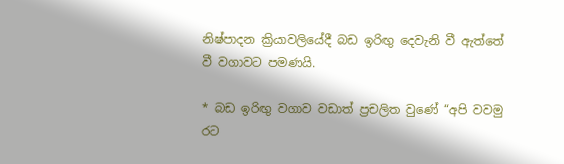නිෂ්පාදන ක්‍රියාවලියේදී බඩ ඉරිඟු දෙවැනි වී ඇත්තේ වී වගාවට පමණයි.

* බඩ ඉරිඟු වගාව වඩාත් ප්‍රචලිත වුණේ “අපි වවමු රට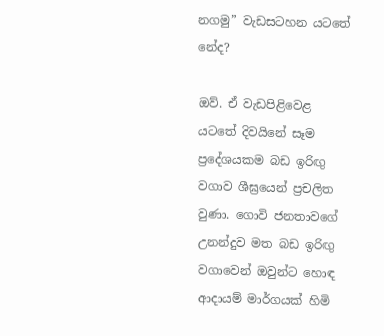නගමු” වැඩසටහන යටතේ නේද?

ඔව්. ඒ වැඩපිළිවෙළ යටතේ දිවයිනේ සෑම ප්‍රදේශයකම බඩ ඉරිඟු වගාව ශීඝ්‍රයෙන් ප්‍රචලිත වුණා. ගොවි ජනතාවගේ උනන්දුව මත බඩ ඉරිඟු වගාවෙන් ඔවුන්ට හොඳ ආදායම් මාර්ගයක් හිමි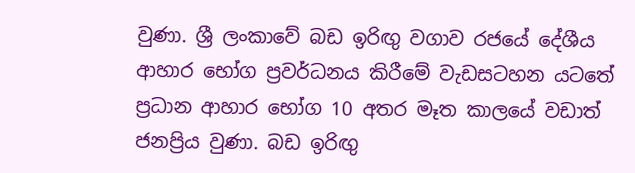වුණා. ශ්‍රී ලංකාවේ බඩ ඉරිඟු වගාව රජයේ දේශීය ආහාර භෝග ප්‍රවර්ධනය කිරීමේ වැඩසටහන යටතේ ප්‍රධාන ආහාර භෝග 10 අතර මෑත කාලයේ වඩාත් ජනප්‍රිය වුණා. බඩ ඉරිඟු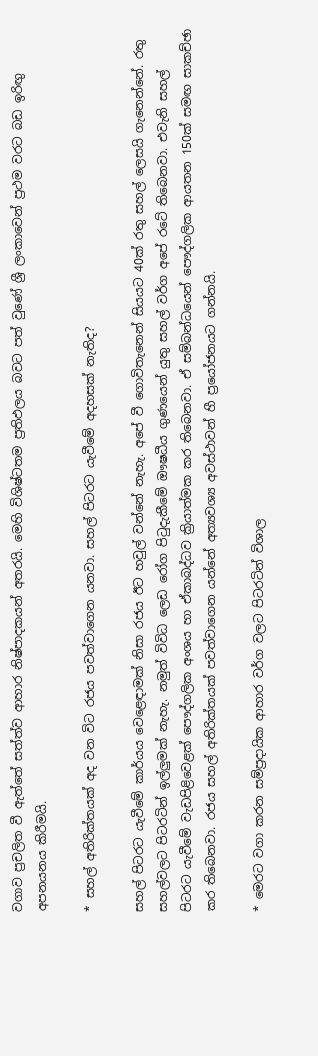වගාව ප්‍රචලිත වී ඇත්තේ සත්ත්ව ආහාර නිෂ්පාදකයන් අතරයි. මෙහි විශිෂ්ටතම ප්‍රතිඵලය බවට පත් වුණේ ශ්‍රී ලංකාවෙන් ප්‍රථම වරට බඩ ඉරිඟු අපනයනය කිරීමයි.

* සහල් අතිරික්තයක් අද වන විට රජය පවත්වාගෙන යනවා. සහල් පිටරට යැවීමේ අදහසක් නැතිද?

සහල් පිටරට යැවීමේ කාර්යය වෙළෙඳාමක් නිසා රජය ඊට හවුල් වන්නේ නැහැ. අපේ වී ගොවිතැනෙන් සියයට 40ක් රතු සහල් ලෙසයි ගැනෙන්නේ. රතු සහල්වලට පිටරටින් ඉල්ලුමක් නැහැ. නමුත් විවිධ ලෙඩ රෝග පිටුදැකීමේ ඖෂධීය ගුණයෙන් යුතු සහල් වර්ග අපේ රටේ තිබෙනවා. එවැනි සහල් පිටරට යැවීමේ වැඩපිළිවෙළක් පෞද්ගලික අංශය හා ඒකාබද්ධව ක්‍රියාත්මක කර තිබෙනවා. ඒ සම්බන්ධයෙන් පෞද්ගලික ආයතන 150ක් සමඟ සාකච්ඡා කර තිබෙනවා. රජය සහල් අතිරික්තයක් පවත්වාගෙන යන්නේ අත්‍යවශ්‍ය අවස්ථාවන් හී ප්‍රයෝජනයට ගන්නයි.

* මෙරට වගා කරන සම්ප්‍රදායික ආහාර වර්ග වලට පිටරටින් විශාල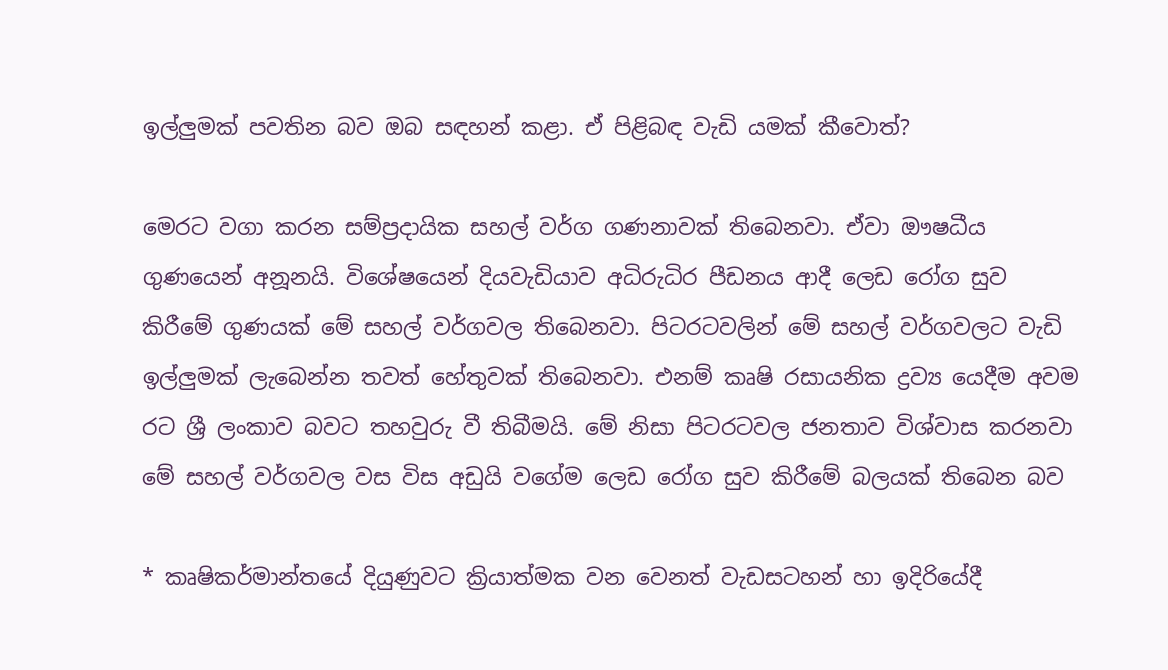ඉල්ලුමක් පවතින බව ඔබ සඳහන් කළා. ඒ පිළිබඳ වැඩි යමක් කීවොත්?

මෙරට වගා කරන සම්ප්‍රදායික සහල් වර්ග ගණනාවක් තිබෙනවා. ඒවා ඖෂධීය ගුණයෙන් අනූනයි. විශේෂයෙන් දියවැඩියාව අධිරුධිර පීඩනය ආදී ලෙඩ රෝග සුව කිරීමේ ගුණයක් මේ සහල් වර්ගවල තිබෙනවා. පිටරටවලින් මේ සහල් වර්ගවලට වැඩි ඉල්ලුමක් ලැබෙන්න තවත් හේතුවක් තිබෙනවා. එනම් කෘෂි රසායනික ද්‍රව්‍ය යෙදීම අවම රට ශ්‍රී ලංකාව බවට තහවුරු වී තිබීමයි. මේ නිසා පිටරටවල ජනතාව විශ්වාස කරනවා මේ සහල් වර්ගවල වස විස අඩුයි වගේම ලෙඩ රෝග සුව කිරීමේ බලයක් තිබෙන බව

* කෘෂිකර්මාන්තයේ දියුණුවට ක්‍රියාත්මක වන වෙනත් වැඩසටහන් හා ඉදිරියේදී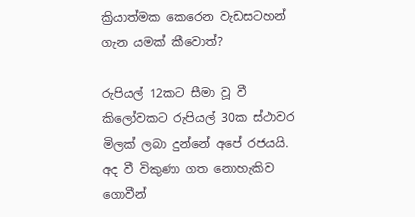ක්‍රියාත්මක කෙරෙන වැඩසටහන් ගැන යමක් කීවොත්?

රුපියල් 12කට සීමා වූ වී කිලෝවකට රුපියල් 30ක ස්ථාවර මිලක් ලබා දුන්නේ අපේ රජයයි. අද වී විකුණා ගත නොහැකිව ගොවීන්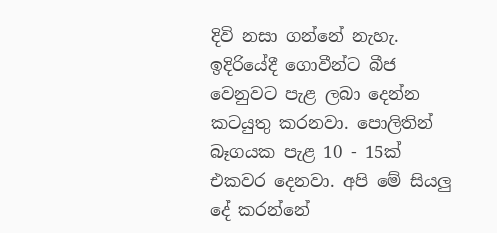දිවි නසා ගන්නේ නැහැ.  ඉදිරියේදී ගොවීන්ට බීජ වෙනුවට පැළ ලබා දෙන්න කටයුතු කරනවා. පොලිතින් බෑගයක පැළ 10 - 15ක් එකවර දෙනවා. අපි මේ සියලු දේ කරන්නේ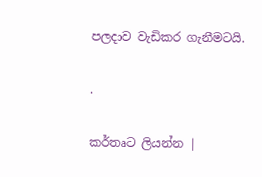පලදාව වැඩිකර ගැනීමටයි.

.

කර්තෘට ලියන්න |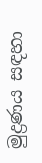මුද්‍රණය සඳහා